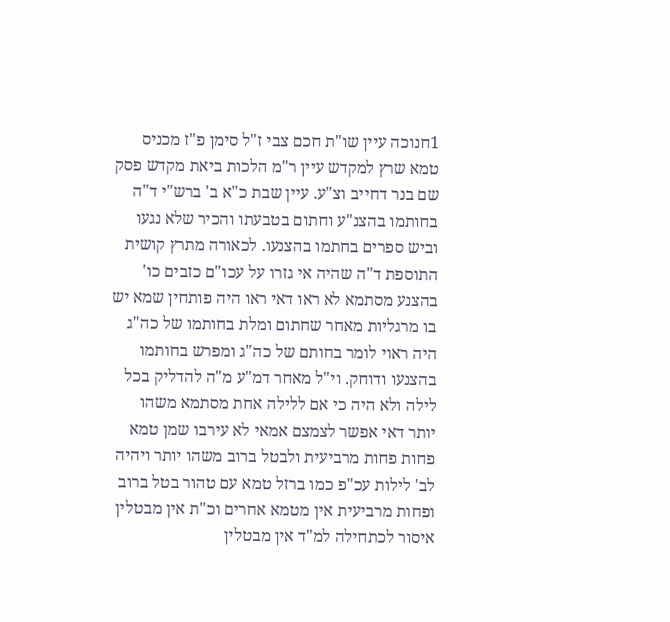1חנוכה עיין שו"ת חכם צבי ז"ל סימן פ"ז מכניס טמא שרץ למקדש עיין ר"מ הלכות ביאת מקדש פסק שם בנר דחייב וצ"ע. עיין שבת כ"א ב' ברש"י ד"ה בחותמו בהצנ"ע וחתום בטבעתו והכיר שלא נגעו וביש ספרים בחתמו בהצנעו. לכאורה מתרץ קושית התוספת ד"ה שהיה אי גזרו על עכו"ם כזבים כו' בהצנע מסתמא לא ראו דאי ראו היה פותחין שמא יש בו מרגליות מאחר שחתום ומלת בחותמו של כה"ג היה ראוי לומר בחותם של כה"ג ומפרש בחותמו בהצנעו ודוחק. וי"ל מאחר דמ"ע מ"ה להדליק בכל לילה ולא היה כי אם ללילה אחת מסתמא משהו יותר דאי אפשר לצמצם אמאי לא עירבו שמן טמא פחות פחות מרביעית ולבטל ברוב משהו יותר ויהיה לב' לילות עכ"פ כמו ברזל טמא עם טהור בטל ברוב ופחות מרביעית אין מטמא אחרים וכ"ת אין מבטלין איסור לכתחילה למ"ד אין מבטלין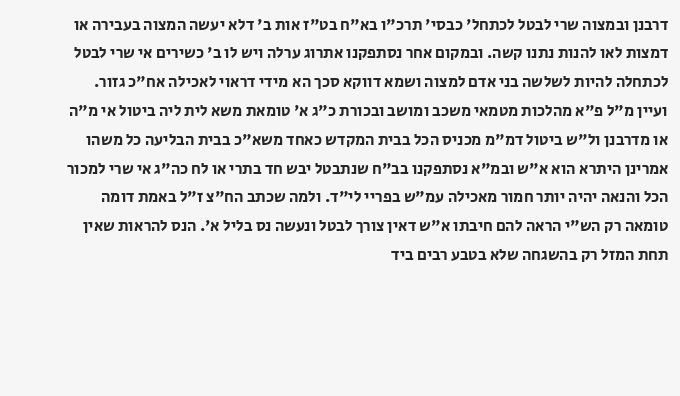דרבנן ובמצוה שרי לבטל לכתחל' כבסי' תרכ"ו בא"ח בט"ז אות ב' דלא יעשה המצוה בעבירה או דמצות לאו להנות נתנו קשה. ובמקום אחר נסתפקנו אתרוג ערלה ויש לו ב' כשירים אי שרי לבטל לכתחלה להיות לשלשה בני אדם למצוה ושמא דווקא סכך הא מידי דראוי לאכילה אח"כ גזור. ועיין מ"ל פ"א מהלכות מטמאי משכב ומושב ובכורת כ"ג א' טומאת משא לית ליה ביטול אי מ"ה או מדרבנן ול"ש ביטול דמ"מ מכניס הכל בבית המקדש כאחד משא"כ בבית הבליעה כל משהו אמרינן היתרא הוא א"ש ובמ"א נסתפקנו בב"ח שנתבטל יבש חד בתרי או לח כה"ג אי שרי למכור הכל והנאה יהיה יותר חמור מאכילה עמ"ש בפריי לי"ד. ולמה שכתב הח"צ ז"ל באמת דומה טומאה רק הש"י הראה להם חיבתו א"ש דאין צורך לבטל ונעשה נס בליל א'. הנס להראות שאין תחת המזל רק בהשגחה שלא בטבע רבים ביד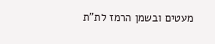מעטים ובשמן הרמז לת"ת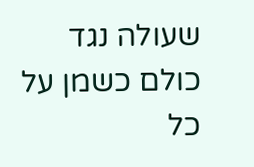שעולה נגד כולם כשמן על כל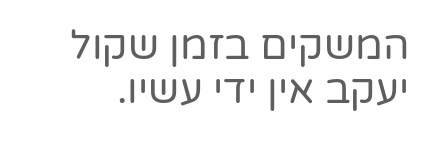המשקים בזמן שקול יעקב אין ידי עשיו.